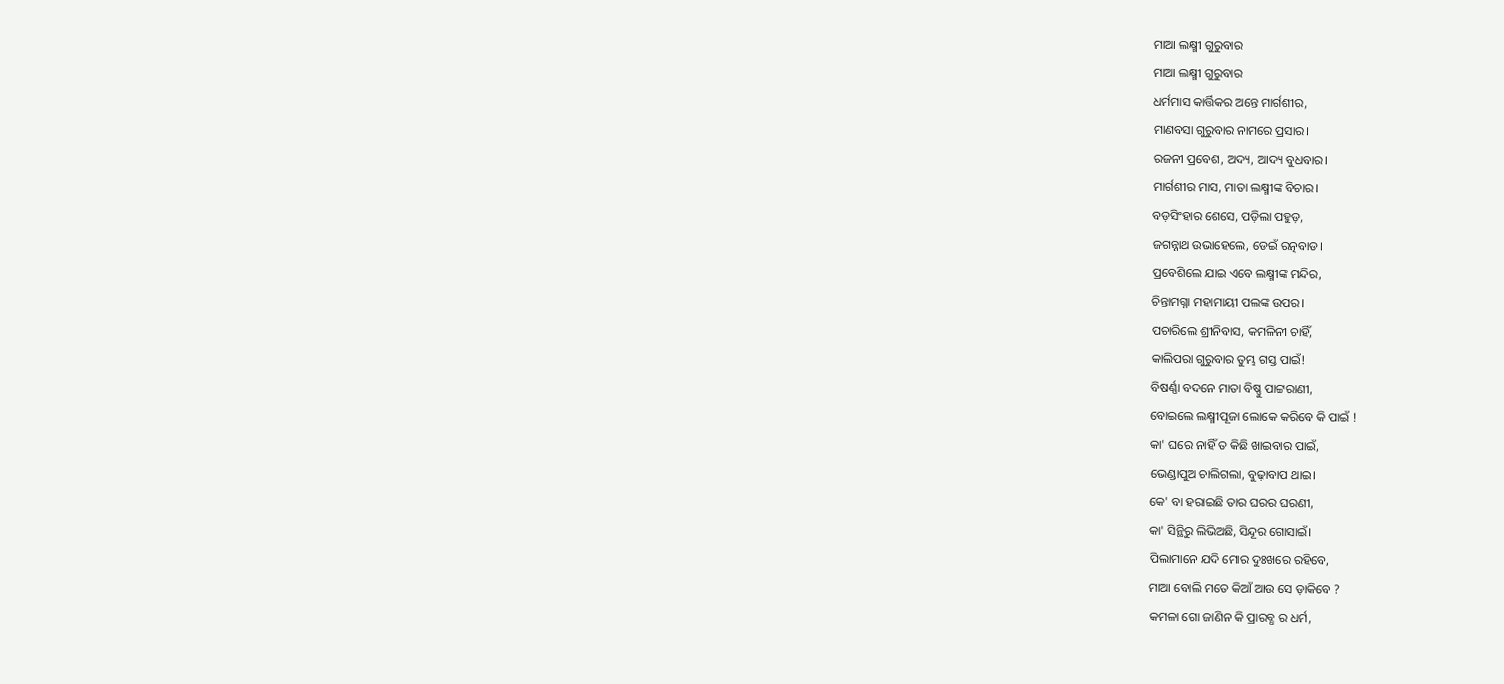ମାଆ ଲକ୍ଷ୍ମୀ ଗୁରୁବାର
ମାଆ ଲକ୍ଷ୍ମୀ ଗୁରୁବାର
ଧର୍ମମାସ କାର୍ତ୍ତିକର ଅନ୍ତେ ମାର୍ଗଶୀର,
ମାଣବସା ଗୁରୁବାର ନାମରେ ପ୍ରସାର।
ରଜନୀ ପ୍ରବେଶ, ଅଦ୍ୟ, ଆଦ୍ୟ ବୁଧବାର।
ମାର୍ଗଶୀର ମାସ, ମାତା ଲକ୍ଷ୍ମୀଙ୍କ ବିଚାର।
ବଡ଼ସିଂହାର ଶେସେ, ପଡ଼ିଲା ପହୁଡ଼,
ଜଗନ୍ନାଥ ଉଭାହେଲେ, ଡେଇଁ ରତ୍ନବାଡ।
ପ୍ରବେଶିଲେ ଯାଇ ଏବେ ଲକ୍ଷ୍ମୀଙ୍କ ମନ୍ଦିର,
ଚିନ୍ତାମଗ୍ନା ମହାମାୟୀ ପଲଙ୍କ ଉପର।
ପଚାରିଲେ ଶ୍ରୀନିବାସ, କମଳିନୀ ଚାହିଁ,
କାଲିପରା ଗୁରୁବାର ତୁମ୍ଭ ଗସ୍ତ ପାଇଁ!
ବିଷର୍ଣ୍ଣା ବଦନେ ମାତା ବିଷ୍ଣୁ ପାଟ୍ଟରାଣୀ,
ବୋଇଲେ ଲକ୍ଷ୍ମୀପୂଜା ଲୋକେ କରିବେ କି ପାଇଁ !
କା' ଘରେ ନାହିଁ ତ କିଛି ଖାଇବାର ପାଇଁ,
ଭେଣ୍ଡାପୁଅ ଚାଲିଗଲା, ବୁଢ଼ାବାପ ଥାଇ।
କେ' ବା ହରାଇଛି ତାର ଘରର ଘରଣୀ,
କା' ସିନ୍ଥିରୁ ଲିଭିଅଛି, ସିନ୍ଦୂର ଗୋସାଇଁ।
ପିଲାମାନେ ଯଦି ମୋର ଦୁଃଖରେ ରହିବେ,
ମାଆ ବୋଲି ମତେ କିଆଁ ଆଉ ସେ ଡ଼ାକିବେ ?
କମଳା ଗୋ ଜାଣିନ କି ପ୍ରାରବ୍ଧ ର ଧର୍ମ,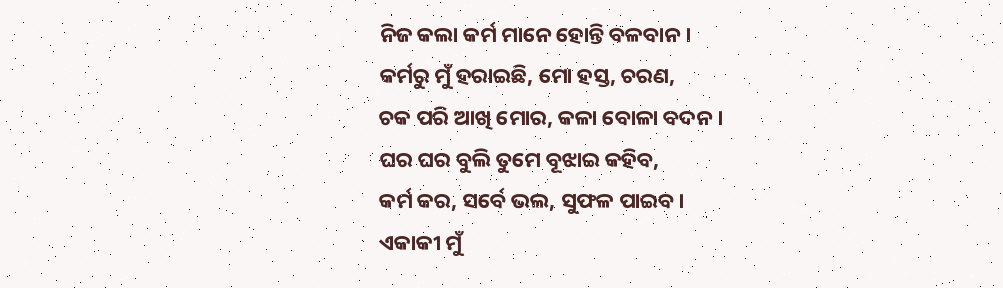ନିଜ କଲା କର୍ମ ମାନେ ହୋନ୍ତି ବଳବାନ।
କର୍ମରୁ ମୁଁ ହରାଇଛି, ମୋ ହସ୍ତ, ଚରଣ,
ଚକ ପରି ଆଖି ମୋର, କଳା ବୋଳା ବଦନ।
ଘର ଘର ବୁଲି ତୁମେ ବୂଝାଇ କହିବ,
କର୍ମ କର, ସର୍ବେ ଭଲ, ସୁଫଳ ପାଇବ।
ଏକାକୀ ମୁଁ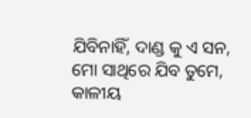ଯିବିନାହିଁ, ଦାଣ୍ଡ କୁ ଏ ସନ,
ମୋ ସାଥିରେ ଯିବ ତୁମେ, କାଳୀୟ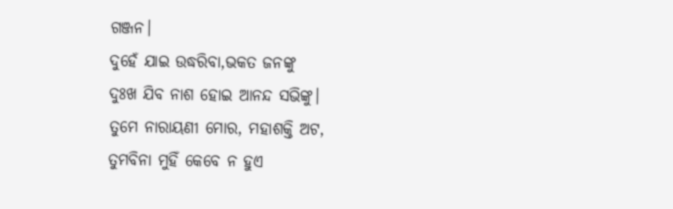ଗଞ୍ଜନ।
ଦୁହେଁ ଯାଇ ଉଦ୍ଧରିବା,ଭକତ ଜନଙ୍କୁ
ଦୁଃଖ ଯିବ ନାଶ ହୋଇ ଆନନ୍ଦ ସଭିଙ୍କୁ।
ତୁମେ ନାରାୟଣୀ ମୋର, ମହାଶକ୍ତି ଅଟ,
ତୁମବିନା ମୁହିଁ କେବେ ନ ହୁଏ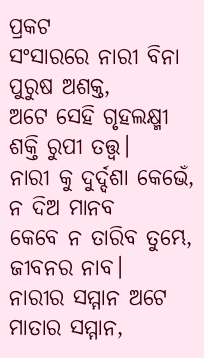ପ୍ରକଟ
ସଂସାରରେ ନାରୀ ବିନା ପୁରୁଷ ଅଶକ୍ତ,
ଅଟେ ସେହି ଗୃହଲକ୍ଷ୍ମୀ
ଶକ୍ତି ରୁପୀ ତତ୍ତ୍ଵ।
ନାରୀ କୁ ଦୁର୍ଦ୍ଦଶା କେଭେଁ, ନ ଦିଅ ମାନବ
କେବେ ନ ତାରିବ ତୁମ୍ଭେ,
ଜୀବନର ନାବ।
ନାରୀର ସମ୍ମାନ ଅଟେ ମାତାର ସମ୍ମାନ,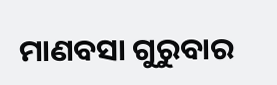ମାଣବସା ଗୁରୁବାର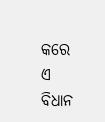କରେ ଏ ବିଧାନ